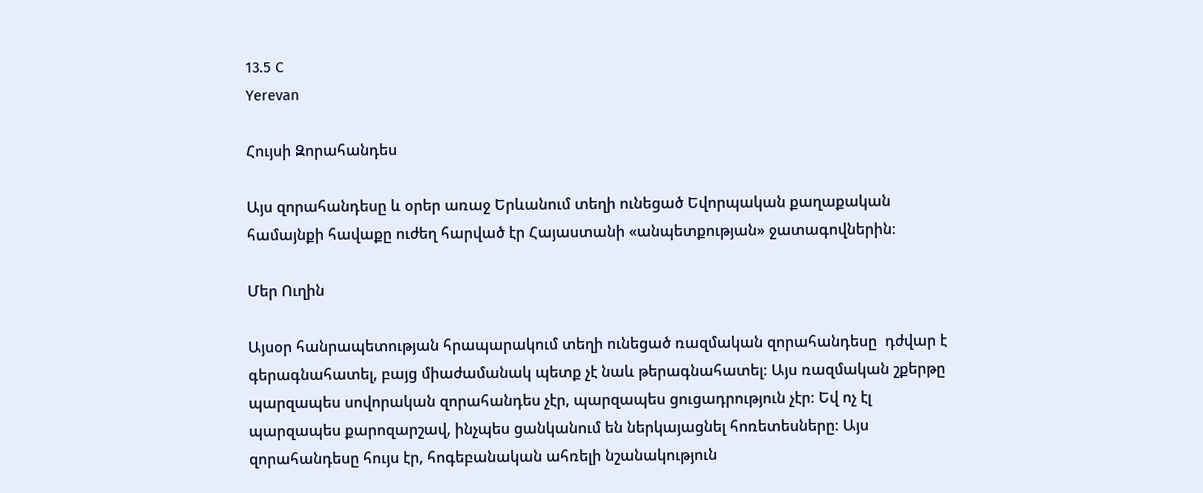13.5 C
Yerevan

Հույսի Զորահանդես

Այս զորահանդեսը և օրեր առաջ Երևանում տեղի ունեցած Եվորպական քաղաքական համայնքի հավաքը ուժեղ հարված էր Հայաստանի «անպետքության» ջատագովներին։

Մեր Ուղին

Այսօր հանրապետության հրապարակում տեղի ունեցած ռազմական զորահանդեսը  դժվար է գերագնահատել, բայց միաժամանակ պետք չէ նաև թերագնահատել։ Այս ռազմական շքերթը պարզապես սովորական զորահանդես չէր, պարզապես ցուցադրություն չէր։ Եվ ոչ էլ պարզապես քարոզարշավ, ինչպես ցանկանում են ներկայացնել հոռետեսները։ Այս զորահանդեսը հույս էր, հոգեբանական ահռելի նշանակություն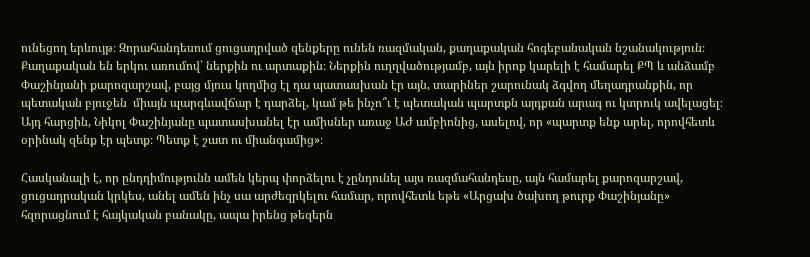ունեցող երևույթ։ Զորահանդեսում ցուցադրված զենքերը ունեն ռազմական, քաղաքական հոգեբանական նշանակություն։ Քաղաքական են երկու առումով՝ ներքին ու արտաքին։ Ներքին ուղղվածությամբ, այն իրոք կարելի է համարել ՔՊ և անձամբ Փաշինյանի քարոզարշավ, բայց մյուս կողմից էլ դա պատասխան էր այն, տարիներ շարունակ ձգվող մեղադրանքին, որ պետական բյուջեն  միայն պարգևավճար է դարձել, կամ թե ինչո՞ւ է պետական պարտքն այդքան արագ ու կտրուկ ավելացել։ Այդ հարցին, Նիկոլ Փաշինյանը պատասխանել էր ամիսներ առաջ ԱԺ ամբիոնից, ասելով, որ «պարտք ենք արել, որովհետև օրինակ զենք էր պետք։ Պետք է շատ ու միանգամից»։

Հասկանալի է, որ ընդդիմությունն ամեն կերպ փորձելու է չընդունել այս ռազմահանդեսը, այն համարել քարոզարշավ, ցուցադրական կրկես, անել ամեն ինչ սա արժեզրկելու համար, որովհետև եթե «Արցախ ծախող թուրք Փաշինյանը» հզորացնում է հայկական բանակը, ապա իրենց թեզերն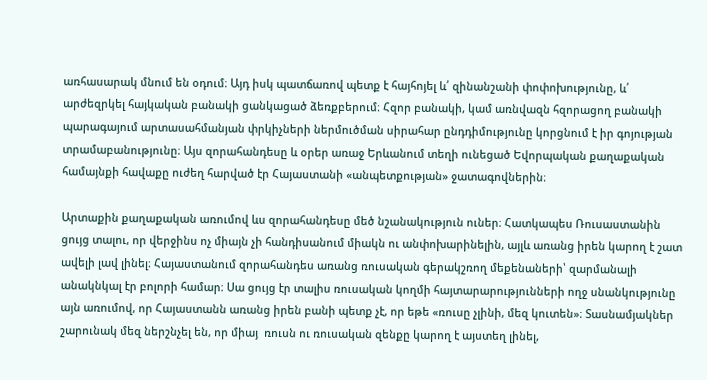առհասարակ մնում են օդում։ Այդ իսկ պատճառով պետք է հայհոյել և՛ զինանշանի փոփոխությունը, և՛ արժեզրկել հայկական բանակի ցանկացած ձեռքբերում։ Հզոր բանակի, կամ առնվազն հզորացող բանակի պարագայում արտասահմանյան փրկիչների ներմուծման սիրահար ընդդիմությունը կորցնում է իր գոյության տրամաբանությունը։ Այս զորահանդեսը և օրեր առաջ Երևանում տեղի ունեցած Եվորպական քաղաքական համայնքի հավաքը ուժեղ հարված էր Հայաստանի «անպետքության» ջատագովներին։

Արտաքին քաղաքական առումով ևս զորահանդեսը մեծ նշանակություն ուներ։ Հատկապես Ռուսաստանին ցույց տալու, որ վերջինս ոչ միայն չի հանդիսանում միակն ու անփոխարինելին, այլև առանց իրեն կարող է շատ ավելի լավ լինել։ Հայաստանում զորահանդես առանց ռուսական գերակշռող մեքենաների՝ զարմանալի անակնկալ էր բոլորի համար։ Սա ցույց էր տալիս ռուսական կողմի հայտարարությունների ողջ սնանկությունը այն առումով, որ Հայաստանն առանց իրեն բանի պետք չէ, որ եթե «ռուսը չլինի, մեզ կուտեն»։ Տասնամյակներ շարունակ մեզ ներշնչել են, որ միայ  ռուսն ու ռուսական զենքը կարող է այստեղ լինել,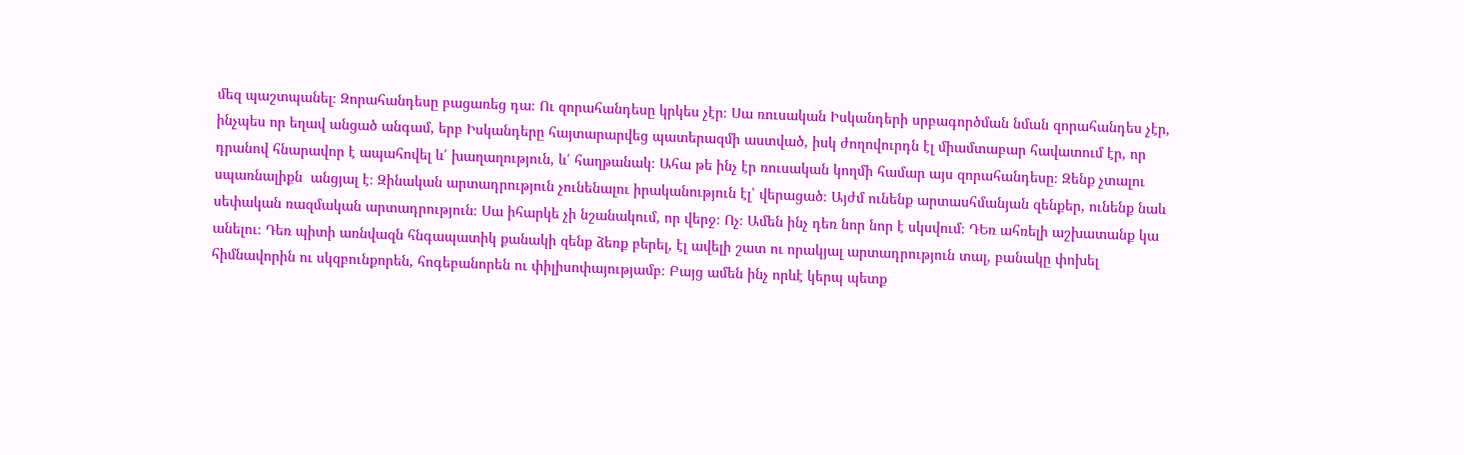մեզ պաշտպանել։ Զորահանդեսը բացառեց դա։ Ու զորահանդեսը կրկես չէր։ Սա ռուսական Իսկանդերի սրբագործման նման զորահանդես չէր, ինչպես որ եղավ անցած անգամ, երբ Իսկանդերը հայտարարվեց պատերազմի աստված, իսկ ժողովուրդն էլ միամտաբար հավատում էր, որ դրանով հնարավոր է ապահովել և՛ խաղաղություն, և՛ հաղթանակ։ Ահա թե ինչ էր ռուսական կողմի համար այս զորահանդեսը։ Զենք չտալու սպառնալիքն  անցյալ է։ Զինական արտադրություն չունենալու իրականություն էլ՝ վերացած։ Այժմ ունենք արտասհմանյան զենքեր, ունենք նաև սեփական ռազմական արտադրություն։ Սա իհարկե չի նշանակում, որ վերջ։ Ոչ։ Ամեն ինչ դեռ նոր նոր է սկսվում։ ԴԵռ ահռելի աշխատանք կա անելու։ Դեռ պիտի առնվազն հնգապատիկ քանակի զենք ձեռք բերել, էլ ավելի շատ ու որակյալ արտադրություն տալ, բանակը փոխել հիմնավորին ու սկզբունքորեն, հոգեբանորեն ու փիլիսոփայությամբ։ Բայց ամեն ինչ որևէ կերպ պետք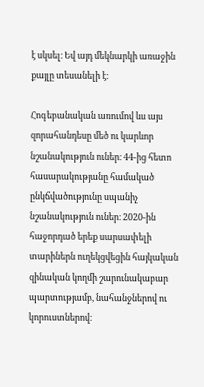է սկսել։ Եվ այդ մեկնարկի առաջին քայլը տեսանելի է։

Հոգեբանական առումով ևս այս զորահանդեսը մեծ ու կարևոր նշանակություն ուներ։ 44-ից հետո հասարակությանը համակած ընկճվածությունը սպանիչ նշանակություն ուներ։ 2020-ին հաջորդած երեք սարսափելի տարիներն ուղեկցվեցին հայկական զինական կողմի շարունակաբար պարտությամբ, նահանջներով ու կորուստներով։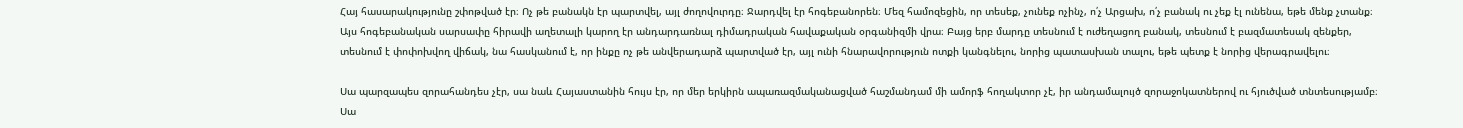Հայ հասարակությունը շփոթված էր։ Ոչ թե բանակն էր պարտվել, այլ ժողովուրդը։ Ջարդվել էր հոգեբանորեն։ Մեզ համոզեցին, որ տեսեք, չունեք ոչինչ, ո՛չ Արցախ, ո՛չ բանակ ու չեք էլ ունենա, եթե մենք չտանք։ Այս հոգեբանական սարսափը հիրավի աղետալի կարող էր անդարդառնալ դիմադրական հավաքական օրգանիզմի վրա։ Բայց երբ մարդը տեսնում է ուժեղացող բանակ, տեսնում է բազմատեսակ զենքեր, տեսնում է փոփոխվող վիճակ, նա հասկանում է, որ ինքը ոչ թե անվերադարձ պարտված էր, այլ ունի հնարավորություն ոտքի կանգնելու, նորից պատասխան տալու, եթե պետք է նորից վերագրավելու։

Սա պարզապես զորահանդես չէր, սա նաև Հայաստանին հույս էր, որ մեր երկիրն ապառազմականացված հաշմանդամ մի ամորֆ հողակտոր չէ, իր անդամալույծ զորաջոկատներով ու հյուծված տնտեսությամբ։ Սա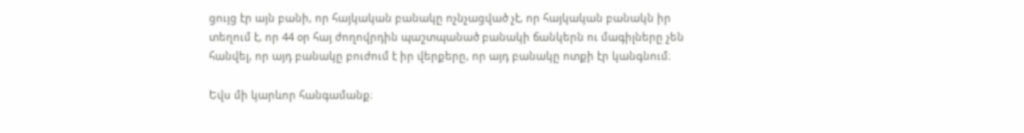ցույց էր այն բանի, որ հայկական բանակը ոչնչացված չէ, որ հայկական բանակն իր տեղում է, որ 44 օր հայ ժողովրդին պաշտպանած բանակի ճանկերն ու մագիլները չեն հանվել, որ այդ բանակը բուժում է իր վերքերը, որ այդ բանակը ոտքի էր կանգնում։

Եվս մի կարևոր հանգամանք։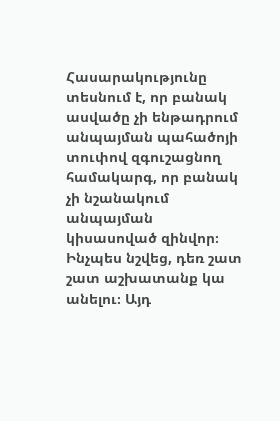Հասարակությունը տեսնում է, որ բանակ ասվածը չի ենթադրում անպայման պահածոյի տուփով զգուշացնող համակարգ, որ բանակ չի նշանակում անպայման կիսասոված զինվոր։ Ինչպես նշվեց, դեռ շատ շատ աշխատանք կա անելու։ Այդ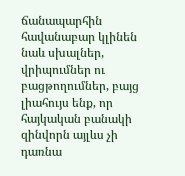ճանապարհին հավանաբար կլինեն նաև սխալներ, վրիպումներ ու բացթողումներ, բայց լիահույս ենք, որ հայկական բանակի զինվորն այլևս չի դառնա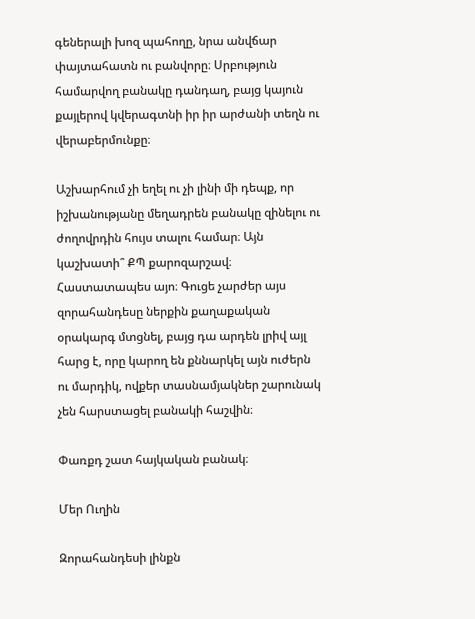գեներալի խոզ պահողը, նրա անվճար փայտահատն ու բանվորը։ Սրբություն համարվող բանակը դանդաղ, բայց կայուն քայլերով կվերագտնի իր իր արժանի տեղն ու վերաբերմունքը։

Աշխարհում չի եղել ու չի լինի մի դեպք, որ իշխանությանը մեղադրեն բանակը զինելու ու ժողովրդին հույս տալու համար։ Այն կաշխատի՞ ՔՊ քարոզարշավ։ Հաստատապես այո։ Գուցե չարժեր այս զորահանդեսը ներքին քաղաքական օրակարգ մտցնել, բայց դա արդեն լրիվ այլ հարց է, որը կարող են քննարկել այն ուժերն ու մարդիկ, ովքեր տասնամյակներ շարունակ չեն հարստացել բանակի հաշվին։

Փառքդ շատ հայկական բանակ։

Մեր Ուղին

Զորահանդեսի լինքն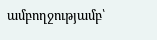ամբողջությամբ՝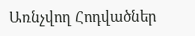Առնչվող Հոդվածներ